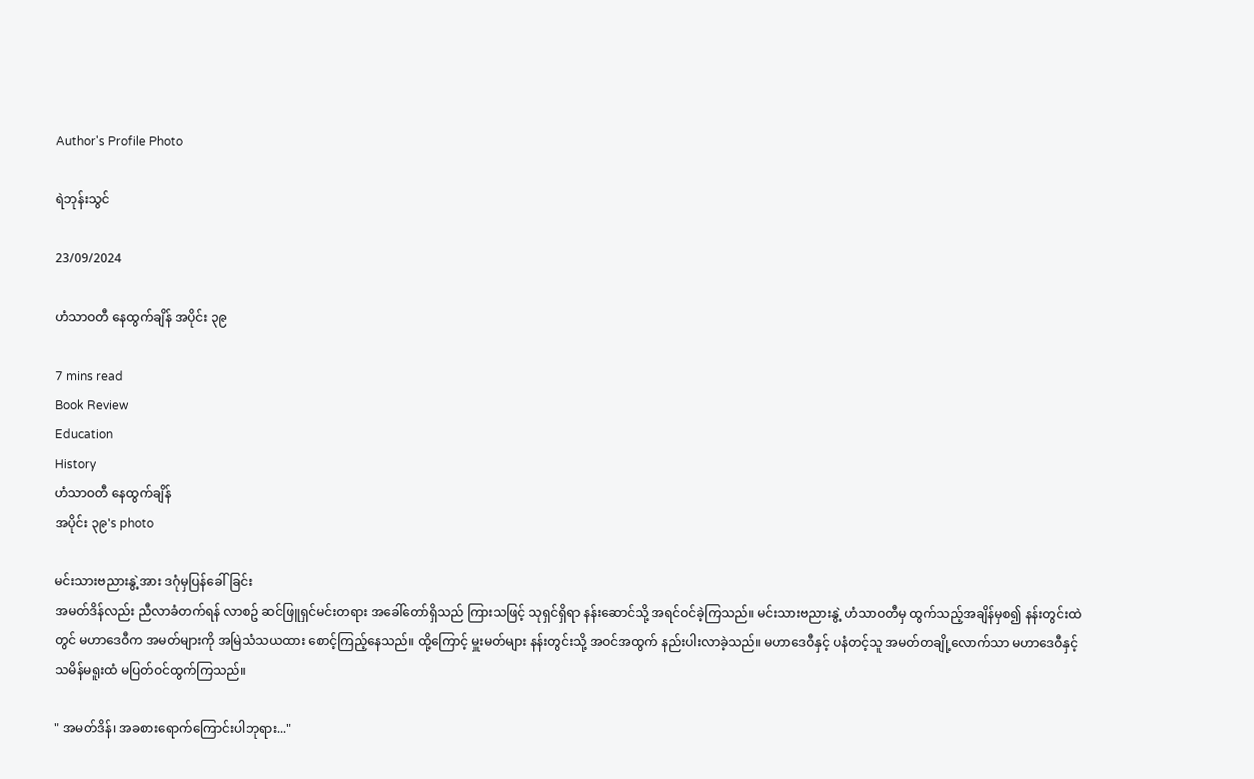Author's Profile Photo

ရဲဘုန်းသွင်

23/09/2024

ဟံသာဝတီ နေထွက်ချိန် အပိုင်း ၃၉

7 mins read
Book Review
Education
History
ဟံသာဝတီ နေထွက်ချိန်
အပိုင်း ၃၉'s photo

မင်းသားဗညားနွဲ့အား ဒဂုံမှပြန်ခေါ်ခြင်း
အမတ်ဒိန်လည်း ညီလာခံတက်ရန် လာစဥ် ဆင်ဖြူရှင်မင်းတရား အခေါ်တော်ရှိသည် ကြားသဖြင့် သုရှင်ရှိရာ နန်းဆောင်သို့ အရင်ဝင်ခဲ့ကြသည်။ မင်းသားဗညားနွဲ့ ဟံသာဝတီမှ ထွက်သည့်အချိန်မှစ၍ နန်းတွင်းထဲတွင် မဟာဒေဝီက အမတ်များကို အမြဲသံသယထား စောင့်ကြည့်နေသည်။ ထို့ကြောင့် မှူးမတ်များ နန်းတွင်းသို့ အဝင်အထွက် နည်းပါးလာခဲ့သည်။ မဟာဒေဝီနှင့် ပနံတင့်သူ အမတ်တချို့လောက်သာ မဟာဒေဝီနှင့် သမိန်မရူးထံ မပြတ်ဝင်ထွက်ကြသည်။

" အမတ်ဒိန်၊ အခစားရောက်ကြောင်းပါဘုရား..."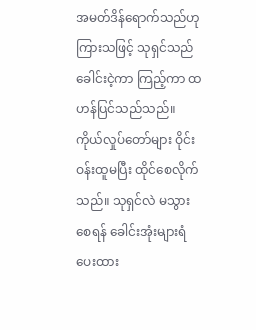အမတ်ဒိန်ရောက်သည်ဟု ကြားသဖြင့် သုရှင်သည် ခေါင်းငဲ့ကာ ကြည့်ကာ ထဟန်ပြင်သည်သည်။ ကိုယ်လှုပ်တော်များ ဝိုင်းဝန်းထူမပြီး ထိုင်စေလိုက်သည်။ သုရှင်လဲ မသွားစေရန် ခေါင်းအုံးများရံပေးထား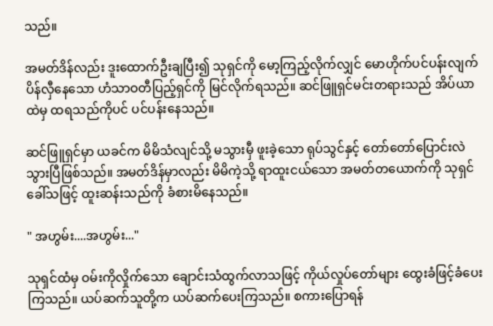သည်။

အမတ်ဒိန်လည်း ဒူးထောက်ဦးချပြီး၍ သုရှင်ကို မော့ကြည့်လိုက်လျှင် မောဟိုက်ပင်ပန်းလျက် ပိန်လှီနေသော ဟံသာဝတီပြည့်ရှင်ကို မြင်လိုက်ရသည်။ ဆင်ဖြူရှင်မင်းတရားသည် အိပ်ယာထဲမှ ထရသည်ကိုပင် ပင်ပန်းနေသည်။

ဆင်ဖြူရှင်မှာ ယခင်က မိမိသံလျင်သို့ မသွားမှီ ဖူးခဲ့သော ရုပ်သွင်နှင့် တော်တော်ပြောင်းလဲသွားပြီဖြစ်သည်။ အမတ်ဒိန်မှာလည်း မိမိကဲ့သို့ ရာထူးငယ်သော အမတ်တယောက်ကို သုရှင်ခေါ်သဖြင့် ထူးဆန်းသည်ကို ခံစားမိနေသည်။

" အဟွမ်း....အဟွမ်း..."

သုရှင်ထံမှ ဝမ်းကိုလှိုက်သော ချောင်းသံထွက်လာသဖြင့် ကိုယ်လှုပ်တော်များ ထွေးခံဖြင့်ခံပေးကြသည်။ ယပ်ဆက်သူတို့က ယပ်ဆက်ပေးကြသည်။ စကားပြောရန်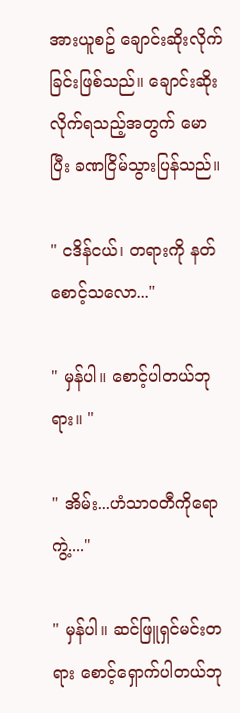အားယူစဥ် ချောင်းဆိုးလိုက်ခြင်းဖြစ်သည်။ ချောင်းဆိုးလိုက်ရသည့်အတွက် မောပြီး ခဏငြိမ်သွားပြန်သည်။

" ငဒိန်ငယ်၊ တရားကို နတ်စောင့်သလော..."

" မှန်ပါ။ စောင့်ပါတယ်ဘုရား။ "

" အိမ်း...ဟံသာဝတီကိုရောကွဲ့...."

" မှန်ပါ။ ဆင်ဖြူရှင်မင်းတရား စောင့်ရှောက်ပါတယ်ဘု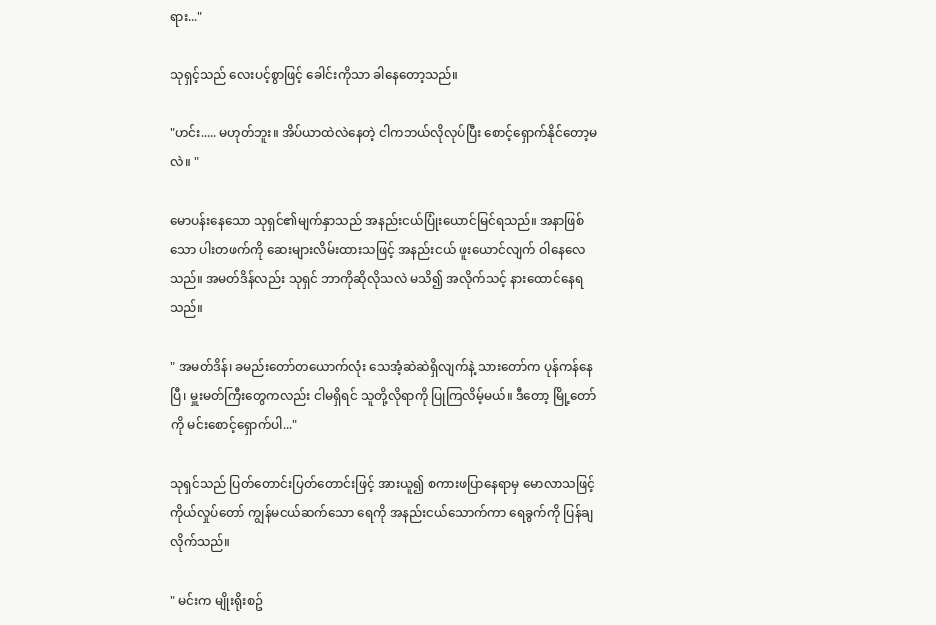ရား..."

သုရှင့်သည် လေးပင့်စွာဖြင့် ခေါင်းကိုသာ ခါနေတော့သည်။

"ဟင်း..... မဟုတ်ဘူး။ အိပ်ယာထဲလဲနေတဲ့ ငါကဘယ်လိုလုပ်ပြီး စောင့်ရှောက်နိုင်တော့မလဲ။ "

မောပန်းနေသော သုရှင်၏မျက်နှာသည် အနည်းငယ်ပြုံးယောင်မြင်ရသည်။ အနာဖြစ်သော ပါးတဖက်ကို ဆေးများလိမ်းထားသဖြင့် အနည်းငယ် ဖူးယောင်လျက် ဝါနေလေသည်။ အမတ်ဒိန်လည်း သုရှင် ဘာကိုဆိုလိုသလဲ မသိ၍ အလိုက်သင့် နားထောင်နေရသည်။

" အမတ်ဒိန်၊ ခမည်းတော်တယောက်လုံး သေအံ့ဆဲဆဲရှိလျက်နဲ့ သားတော်က ပုန်ကန်နေပြီ၊ မှူးမတ်ကြီးတွေကလည်း ငါမရှိရင် သူတို့လိုရာကို ပြုကြလိမ့်မယ်။ ဒီတော့ မြို့တော်ကို မင်းစောင့်ရှောက်ပါ..."

သုရှင်သည် ပြတ်တောင်းပြတ်တောင်းဖြင့် အားယူ၍ စကားဖပြာနေရာမှ မောလာသဖြင့် ကိုယ်လှုပ်တော် ကျွန်မငယ်ဆက်သော ရေကို အနည်းငယ်သောက်ကာ ရေခွက်ကို ပြန်ချလိုက်သည်။

" မင်းက မျိုးရိုးစဥ်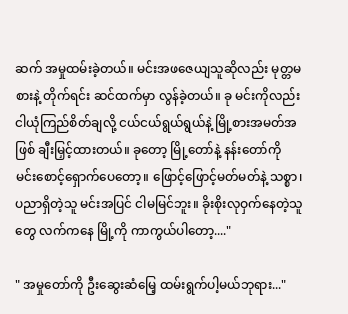ဆက် အမှုထမ်းခဲ့တယ်။ မင်းအဖဇေယျသူဆိုလည်း မုတ္တမစားနဲ့ တိုက်ရင်း ဆင်ထက်မှာ လွန်ခဲ့တယ်။ ခု မင်းကိုလည်း ငါယုံကြည်စိတ်ချလို့ ငယ်ငယ်ရွယ်ရွယ်နဲ့ မြို့စားအမတ်အဖြစ် ချီးမြှင့်ထားတယ်။ ခုတော့ မြို့တော်နဲ့ နန်းတော်ကို မင်းစောင့်ရှောက်ပေတော့။ ဖြောင့်ဖြောင့်မတ်မတ်နဲ့ သစ္စာ၊ ပညာရှိတဲ့သူ မင်းအပြင် ငါမမြင်ဘူး။ ခိုးစိုးလုဝှက်နေတဲ့သူတွေ လက်ကနေ မြို့ကို ကာကွယ်ပါတော့...."

" အမှုတော်ကို ဦးဆွေးဆံမြေ့ ထမ်းရွက်ပါ့မယ်ဘုရား..."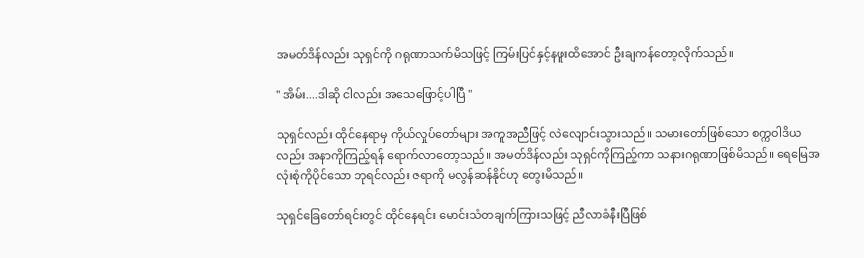အမတ်ဒိန်လည်း သုရှင်ကို ဂရုဏာသက်မိသဖြင့် ကြမ်းပြင်နှင့်နဖူးထိအောင် ဦးချကန်တော့လိုက်သည်။

" အိမ်း....ဒါဆို ငါလည်း အသေဖြောင့်ပါပြီ "

သုရှင်လည်း ထိုင်နေရာမှ ကိုယ်လှုပ်တော်များ အကူအညီဖြင့် လဲလျောင်းသွားသည်။ သမားတော်ဖြစ်သော စက္ကဝါဒိယလည်း အနာကိုကြည့်ရန် ရောက်လာတော့သည်။ အမတ်ဒိန်လည်း သုရှင်ကိုကြည့်ကာ သနားဂရုဏာဖြစ်မိသည်။ ရေမြေအလုံးစုံကိုပိုင်သော ဘုရင်လည်း ဇရာကို မလွန်ဆန်နိုင်ဟု တွေးမိသည်။

သုရှင်ခြေတော်ရင်းတွင် ထိုင်နေရင်း မောင်းသံတချက်ကြားသဖြင့် ညီလာခံနီးပြီဖြစ်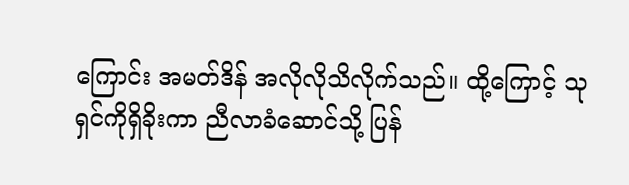ကြောင်း အမတ်ဒိန် အလိုလိုသိလိုက်သည်။ ထို့ကြောင့် သုရှင်ကိုရှိခိုးကာ ညီလာခံဆောင်သို့ ပြန်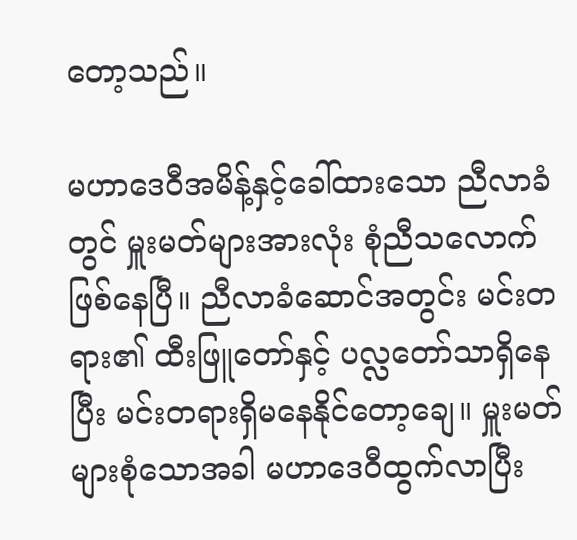တော့သည်။

မဟာဒေဝီအမိန့်နှင့်ခေါ်ထားသော ညီလာခံတွင် မှူးမတ်များအားလုံး စုံညီသလောက်ဖြစ်နေပြီ။ ညီလာခံဆောင်အတွင်း မင်းတရား၏ ထီးဖြူတော်နှင့် ပလ္လတော်သာရှိနေပြီး မင်းတရားရှိမနေနိုင်တော့ချေ။ မှူးမတ်များစုံသောအခါ မဟာဒေဝီထွက်လာပြီး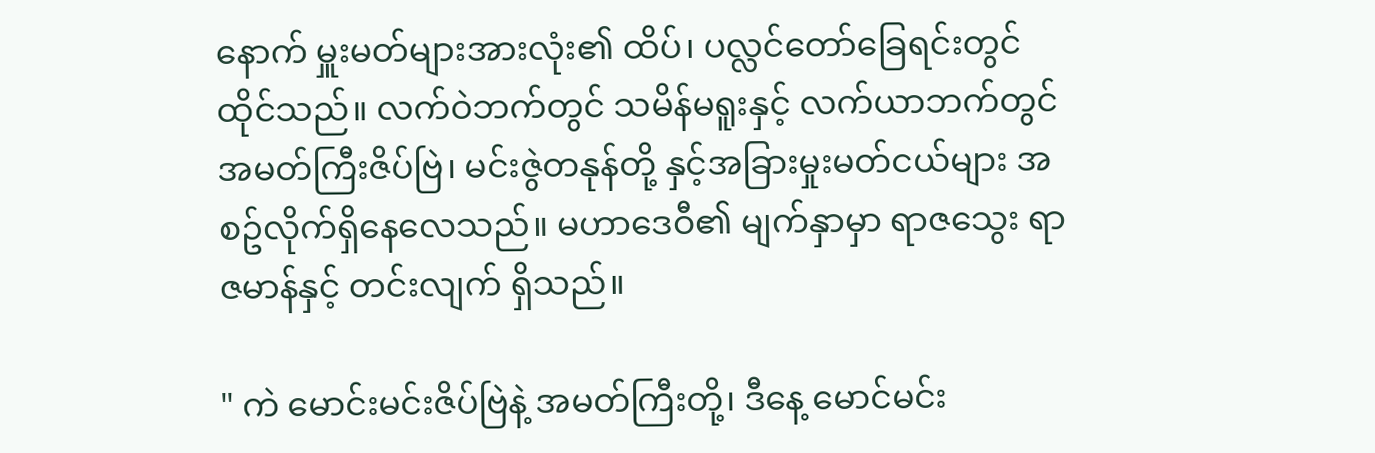နောက် မှူးမတ်များအားလုံး၏ ထိပ်၊ ပလ္လင်တော်ခြေရင်းတွင် ထိုင်သည်။ လက်ဝဲဘက်တွင် သမိန်မရူးနှင့် လက်ယာဘက်တွင် အမတ်ကြီးဇိပ်ဗြဲ၊ မင်းဇွဲတနုန်တို့ နှင့်အခြားမှုးမတ်ငယ်များ အစဥ်လိုက်ရှိနေလေသည်။ မဟာဒေဝီ၏ မျက်နှာမှာ ရာဇသွေး ရာဇမာန်နှင့် တင်းလျက် ရှိသည်။

" ကဲ မောင်းမင်းဇိပ်ဗြဲနဲ့ အမတ်ကြီးတို့၊ ဒီနေ့ မောင်မင်း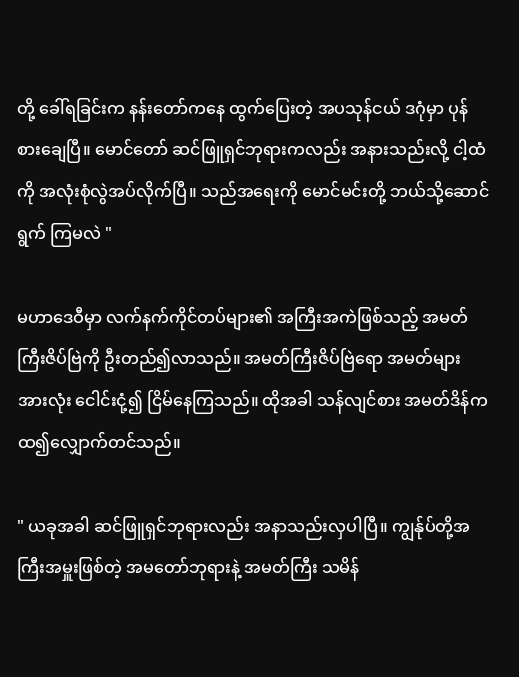တို့ ခေါ်ရခြင်းက နန်းတော်ကနေ ထွက်ပြေးတဲ့ အပသုန်ငယ် ဒဂုံမှာ ပုန်စားချေပြီ။ မောင်တော် ဆင်ဖြူရှင်ဘုရားကလည်း အနားသည်းလို့ ငါ့ထံကို အလုံးစုံလွဲအပ်လိုက်ပြီ။ သည်အရေးကို မောင်မင်းတို့ ဘယ်သို့ဆောင်ရွက် ကြမလဲ "

မဟာဒေဝီမှာ လက်နက်ကိုင်တပ်များ၏ အကြီးအကဲဖြစ်သည့် အမတ်ကြီးဇိပ်ဗြဲကို ဦးတည်၍လာသည်။ အမတ်ကြီးဇိပ်ဗြဲရော အမတ်များအားလုံး ငေါင်းငုံ့၍ ငြိမ်နေကြသည်။ ထိုအခါ သန်လျင်စား အမတ်ဒိန်က ထ၍လျှောက်တင်သည်။

" ယခုအခါ ဆင်ဖြူရှင်ဘုရားလည်း အနာသည်းလှပါပြီ။ ကျွန်ုပ်တို့အကြီးအမှူးဖြစ်တဲ့ အမတော်ဘုရားနဲ့ အမတ်ကြီး သမိန်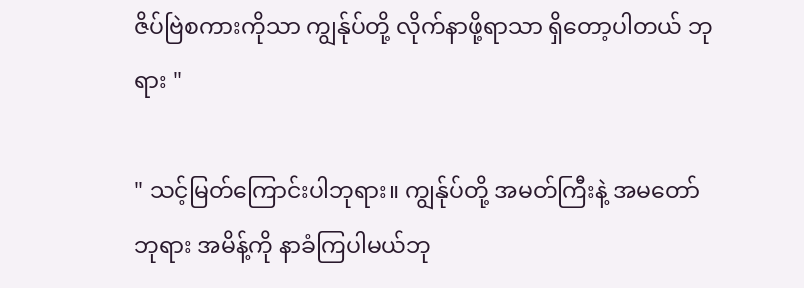ဇိပ်ဗြဲစကားကိုသာ ကျွန်ုပ်တို့ လိုက်နာဖို့ရာသာ ရှိတော့ပါတယ် ဘုရား "

" သင့်မြတ်ကြောင်းပါဘုရား။ ကျွန်ုပ်တို့ အမတ်ကြီးနဲ့ အမတော်ဘုရား အမိန့်ကို နာခံကြပါမယ်ဘု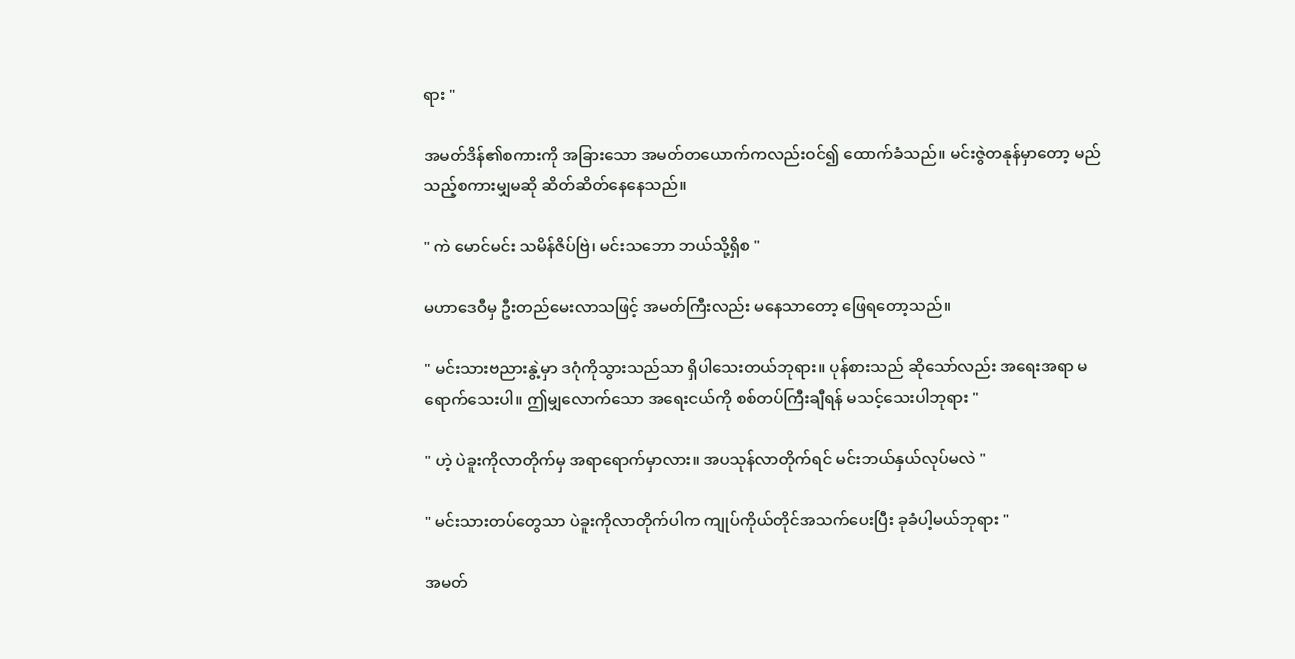ရား "

အမတ်ဒိန်၏စကားကို အခြားသော အမတ်တယောက်ကလည်းဝင်၍ ထောက်ခံသည်။ မင်းဇွဲတနုန်မှာတော့ မည်သည့်စကားမျှမဆို ဆိတ်ဆိတ်နေနေသည်။

" ကဲ မောင်မင်း သမိန်ဇိပ်ဗြဲ၊ မင်းသဘော ဘယ်သို့ရှိစ "

မဟာဒေဝီမှ ဦးတည်မေးလာသဖြင့် အမတ်ကြီးလည်း မနေသာတော့ ဖြေရတော့သည်။

" မင်းသားဗညားနွဲ့မှာ ဒဂုံကိုသွားသည်သာ ရှိပါသေးတယ်ဘုရား။ ပုန်စားသည် ဆိုသော်လည်း အရေးအရာ မရောက်သေးပါ။ ဤမျှလောက်သော အရေးငယ်ကို စစ်တပ်ကြီးချီရန် မသင့်သေးပါဘုရား "

" ဟဲ့ ပဲခူးကိုလာတိုက်မှ အရာရောက်မှာလား။ အပသုန်လာတိုက်ရင် မင်းဘယ်နှယ်လုပ်မလဲ "

" မင်းသားတပ်တွေသာ ပဲခူးကိုလာတိုက်ပါက ကျုပ်ကိုယ်တိုင်အသက်ပေးပြီး ခုခံပါ့မယ်ဘုရား "

အမတ်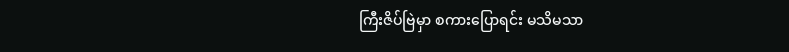ကြီးဇိပ်ဗြဲမှာ စကားပြောရင်း မသိမသာ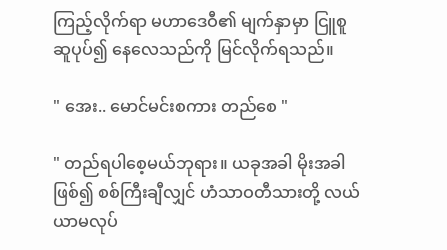ကြည့်လိုက်ရာ မဟာဒေဝီ၏ မျက်နှာမှာ ငြူစူ ဆူပုပ်၍ နေလေသည်ကို မြင်လိုက်ရသည်။

" အေး.. မောင်မင်းစကား တည်စေ "

" တည်ရပါစေ့မယ်ဘုရား။ ယခုအခါ မိုးအခါဖြစ်၍ စစ်ကြီးချီလျှင် ဟံသာဝတီသားတို့ လယ်ယာမလုပ်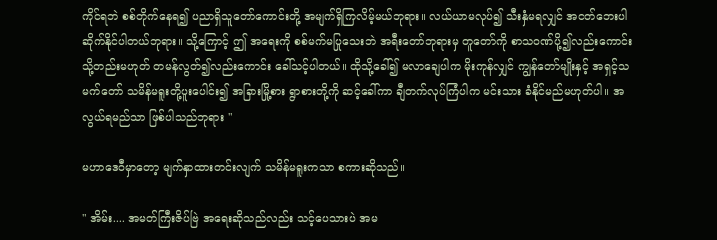ကိုင်ရဘဲ စစ်တိုက်နေရ၍ ပညာရှိသူတော်ကောင်းတို့ အမျက်ရှိကြလိမ့်မယ်ဘုရား။ လယ်ယာမလုပ်၍ သီးနှံမရလျှင် အငတ်ဘေးပါ ဆိုက်နိုင်ပါတယ်ဘုရား။ သို့ကြောင့် ဤ အရေးကို စစ်မက်မပြုသေးဘဲ အရီးတော်ဘုရားမှ တူတော်ကို စာသဝဏ်ပို့၍လည်းကောင်း သို့တည်းမဟုတ် တမန်လွတ်၍လည်းကောင်း ခေါ်သင့်ပါတယ်။ ထိုသို့ခေါ်၍ မလာချေပါက မိုးကုန်လျှင် ကျွန်တော်မျိုးနှင့် အရှင့်သမက်တော် သမိန်မရူးတို့ပူးပေါင်း၍ အခြားမြို့စား ရွာစားတို့ကို ဆင့်ခေါ်ကာ ချီတက်လုပ်ကြံပါက မင်းသား ခံနိုင်မည်မဟုတ်ပါ။ အလွယ်ရမည်သာ ဖြစ်ပါသည်ဘုရား "

မဟာဒေဝီမှာတော့ မျက်နှာထားတင်းလျက် သမိန်မရူးကသာ စကားဆိုသည်။

" အိမ်း.... အမတ်ကြီးဇိပ်ဗြဲ အရေးဆိုသည်လည်း သင့်ပေသားပဲ အမ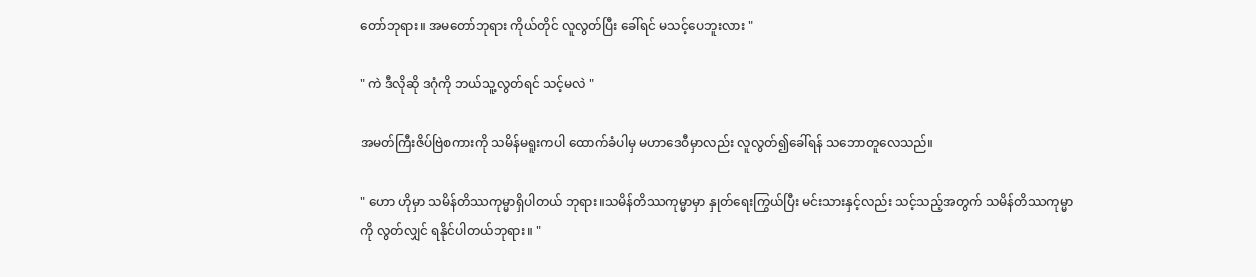တော်ဘုရား။ အမတော်ဘုရား ကိုယ်တိုင် လူလွတ်ပြီး ခေါ်ရင် မသင့်ပေဘူးလား "

" ကဲ ဒီလိုဆို ဒဂုံကို ဘယ်သူ့လွတ်ရင် သင့်မလဲ "

အမတ်ကြီးဇိပ်ဗြဲစကားကို သမိန်မရူးကပါ ထောက်ခံပါမှ မဟာဒေဝီမှာလည်း လူလွတ်၍ခေါ်ရန် သဘောတူလေသည်။

" ဟော ဟိုမှာ သမိန်တိဿကုမ္မာရှိပါတယ် ဘုရား။သမိန်တိဿကုမ္မာမှာ နှုတ်ရေးကြွယ်ပြီး မင်းသားနှင့်လည်း သင့်သည့်အတွက် သမိန်တိဿကုမ္မာကို လွတ်လျှင် ရနိုင်ပါတယ်ဘုရား။ "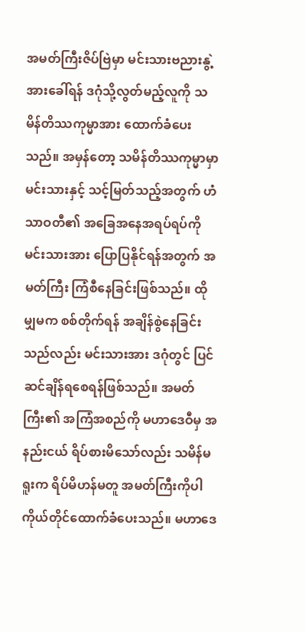အမတ်ကြီးဇိပ်ဗြဲမှာ မင်းသားဗညားနွဲ့အားခေါ်ရန် ဒဂုံသို့လွတ်မည့်လူကို သမိန်တိဿကုမ္မာအား ထောက်ခံပေးသည်။ အမှန်တော့ သမိန်တိဿကုမ္မာမှာ မင်းသားနှင့် သင့်မြတ်သည့်အတွက် ဟံသာဝတီ၏ အခြေအနေအရပ်ရပ်ကို မင်းသားအား ပြောပြနိုင်ရန်အတွက် အမတ်ကြီး ကြံစီနေခြင်းဖြစ်သည်။ ထိုမျှမက စစ်တိုက်ရန် အချိန်စွဲနေခြင်းသည်လည်း မင်းသားအား ဒဂုံတွင် ပြင်ဆင်ချိန်ရစေရန်ဖြစ်သည်။ အမတ်ကြီး၏ အကြံအစည်ကို မဟာဒေဝီမှ အနည်းငယ် ရိပ်စားမိသော်လည်း သမိန်မရူးက ရိပ်မိဟန်မတူ အမတ်ကြီးကိုပါ ကိုယ်တိုင်ထောက်ခံပေးသည်။ မဟာဒေ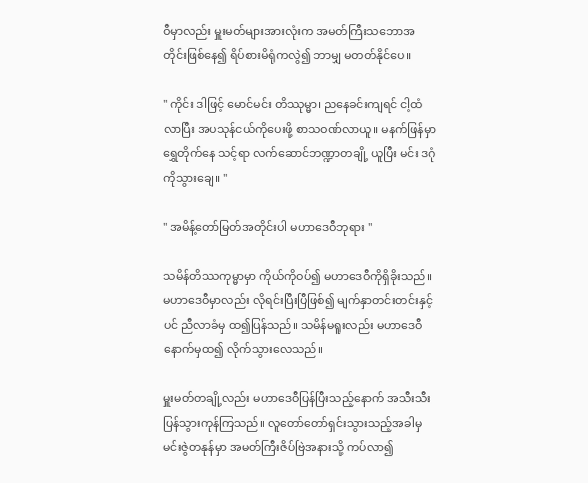ဝီမှာလည်း မှူးမတ်များအားလုံးက အမတ်ကြီးသဘောအတိုင်းဖြစ်နေ၍ ရိပ်စားမိရုံကလွဲ၍ ဘာမျှ မတတ်နိုင်ပေ။

" ကိုင်း ဒါဖြင့် မောင်မင်း တိဿုမ္မာ၊ ညနေခင်းကျရင် ငါ့ထံလာပြီး အပသုန်ငယ်ကိုပေးဖို့ စာသဝဏ်လာယူ။ မနက်ဖြန်မှာ ရွှေတိုက်နေ သင့်ရာ လက်ဆောင်ဘဏ္ဍာတချို့ ယူပြီး မင်း ဒဂုံကိုသွားချေ။ "

" အမိန့်တော်မြတ်အတိုင်းပါ မဟာဒေဝီဘုရား "

သမိန်တိဿကုမ္မာမှာ ကိုယ်ကိုဝပ်၍ မဟာဒေဝီကိုရှိခိုးသည်။ မဟာဒေဝီမှာလည်း လိုရင်းပြီးပြီဖြစ်၍ မျက်နှာတင်းတင်းနှင့်ပင် ညီလာခံမှ ထ၍ပြန်သည်။ သမိန်မရူးလည်း မဟာဒေဝီနောက်မှထ၍ လိုက်သွားလေသည်။

မှူးမတ်တချို့လည်း မဟာဒေဝီပြန်ပြီးသည့်နောက် အသီးသီး ပြန်သွားကုန်ကြသည်။ လူတော်တော်ရှင်းသွားသည့်အခါမှ မင်းဇွဲတနုန်မှာ အမတ်ကြီးဇိပ်ဗြဲအနားသို့ ကပ်လာ၍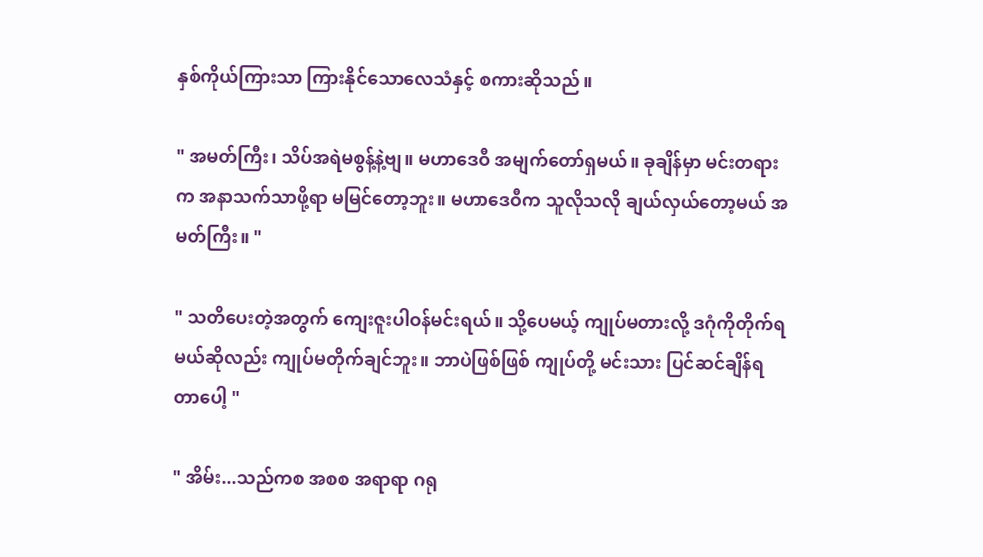နှစ်ကိုယ်ကြားသာ ကြားနိုင်သောလေသံနှင့် စကားဆိုသည်။

" အမတ်ကြီး၊ သိပ်အရဲမစွန့်နဲ့ဗျ။ မဟာဒေဝီ အမျက်တော်ရှမယ်။ ခုချိန်မှာ မင်းတရားက အနာသက်သာဖို့ရာ မမြင်တော့ဘူး။ မဟာဒေဝီက သူလိုသလို ချယ်လှယ်တော့မယ် အမတ်ကြီး။ "

" သတိပေးတဲ့အတွက် ကျေးဇူးပါဝန်မင်းရယ်။ သို့ပေမယ့် ကျုပ်မတားလို့ ဒဂုံကိုတိုက်ရမယ်ဆိုလည်း ကျုပ်မတိုက်ချင်ဘူး။ ဘာပဲဖြစ်ဖြစ် ကျုပ်တို့ မင်းသား ပြင်ဆင်ချိန်ရတာပေါ့ "

" အိမ်း...သည်ကစ အစစ အရာရာ ဂရု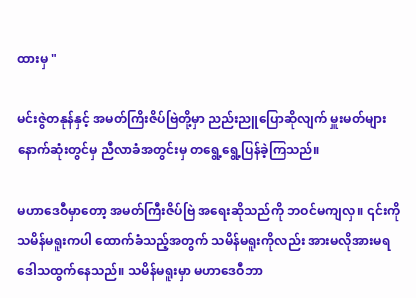ထားမှ "

မင်းဇွဲတနုန်နှင့် အမတ်ကြိးဇိပ်ဗြဲတို့မှာ ညည်းညူပြောဆိုလျက် မှူးမတ်များ နောက်ဆုံးတွင်မှ ညီလာခံအတွင်းမှ တရွေ့ရွေ့ပြန်ခဲ့ကြသည်။

မဟာဒေဝီမှာတော့ အမတ်ကြီးဇိပ်ဗြဲ အရေးဆိုသည်ကို ဘဝင်မကျလှ။ ၎င်းကို သမိန်မရူးကပါ ထောက်ခံသည့်အတွက် သမိန်မရူးကိုလည်း အားမလိုအားမရ ဒေါသထွက်နေသည်။ သမိန်မရူးမှာ မဟာဒေဝီဘာ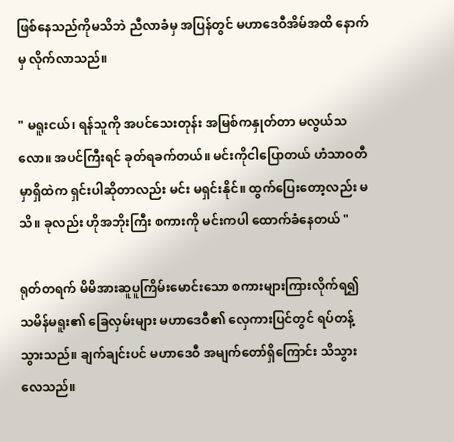ဖြစ်နေသည်ကိုမသိဘဲ ညီလာခံမှ အပြန်တွင် မဟာဒေဝီအိမ်အထိ နောက်မှ လိုက်လာသည်။

" မရူးငယ်၊ ရန်သူကို အပင်သေးတုန်း အမြစ်ကနှုတ်တာ မလွယ်သလော။ အပင်ကြီးရင် ခုတ်ရခက်တယ်။ မင်းကိုငါပြောတယ် ဟံသာဝတီမှာရှိထဲက ရှင်းပါဆိုတာလည်း မင်း မရှင်းနိုင်။ ထွက်ပြေးတော့လည်း မသိ။ ခုလည်း ဟိုအဘိုးကြီး စကားကို မင်းကပါ ထောက်ခံနေတယ် "

ရုတ်တရက် မိမိအားဆူပူကြိမ်းမောင်းသော စကားများကြားလိုက်ရ၍ သမိန်မရူး၏ ခြေလှမ်းများ မဟာဒေဝီ၏ လှေကားပြင်တွင် ရပ်တန့်သွားသည်။ ချက်ချင်းပင် မဟာဒေဝီ အမျက်တော်ရှိကြောင်း သိသွားလေသည်။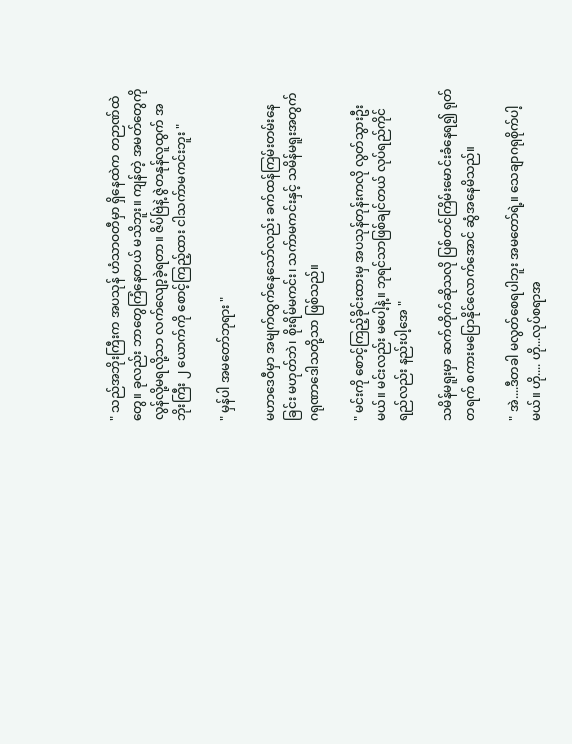" သည်အဘိုးကြီးက အပသုန် ဟံသာဝတီမှာ ရှိနေထဲက တဉာဏ်ထဲတွေ။ ခုလည်း ဘာတွေကြံနေတယ် မသိဘူး။ ကျန်တဲ့ အမတ်တွေကို လွန်လို့မရလို့သာ လက်လျော့ခဲ့ရတာ။ ဇိပ်ဗြဲနဲ့ ဇွဲတနုန်လူထွက် အဘိုးကြီး ၂ ယောက်ကို စောင့်ကြည့်ထား ငါသက်ာမကင်းဘူး "

" မှန်ပါ အမတော်ဘုရား "

မဟာဒေဝီမှာ အမျက်ထွက်နေသော်လည်း ခက်ထန်ကြမ်းတမ်းနေခြင်း မဟုတ်ဘဲ၊ စိုးရိမ်မကင်း၊ သက်ာမကင်းနှင့် သမိန်မရူးအတွက် ဂရုဏာဒေါသတို့သာ ဖြစ်သည်။

" မင်းကို စောင့်ကြည့်ခိုင်းထားမှ အပသုန်တုန်းကလို လွတ်သွားဦးမယ်။ မင်းလည်း မပေါ့နဲ့။ ဘုရင်သာဖြစ်ချင်တယ် လုပ်ရည်ကိုင်ရည်လည်း နည်းပါ့အေ "

သမိန်မရူးမှာ ဆက်တိုက်ဆိုသလို ပြစ်တင်ကြိမ်းမောင်းခံနေရ၍ ရုတ်တရက် စကားမပြောနိုင်လောက်အောင် ဆွံအနေမိသည်။

" အဲ....ဒီတခါ မလွတ်စေရပါဘူး အမတော်ရဲ့။ သေချာဂရုစိုက်ပါ့မယ်။ ဟို.... ဟို...လုပ်စရာအ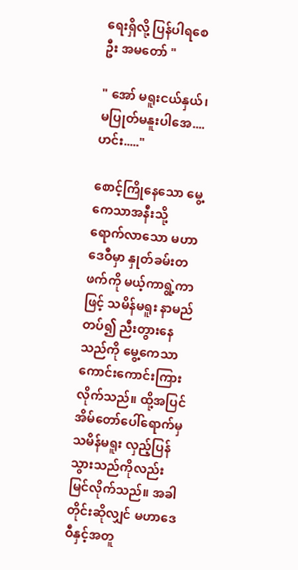ရေးရှိလို့ ပြန်ပါရစေဦး အမတော် "

" အော် မရူးငယ်နှယ်၊ မပြုတ်မနူးပါအေ.... ဟင်း....."

စောင့်ကြိုနေသော မွေ့ကေသာအနီးသို့ ရောက်လာသော မဟာဒေဝီမှာ နှုတ်ခမ်းတဖက်ကို မယ့်ကာရွဲ့ကာဖြင့် သမိန်မရူး နာမည်တပ်၍ ညီးတွားနေသည်ကို မွေ့ကေသာ ကောင်းကောင်းကြားလိုက်သည်။ ထို့အပြင် အိမ်တော်ပေါ်ရောက်မှ သမိန်မရူး လှည့်ပြန်သွားသည်ကိုလည်း မြင်လိုက်သည်။ အခါတိုင်းဆိုလျှင် မဟာဒေဝီနှင့်အတူ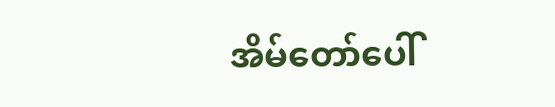အိမ်တော်ပေါ်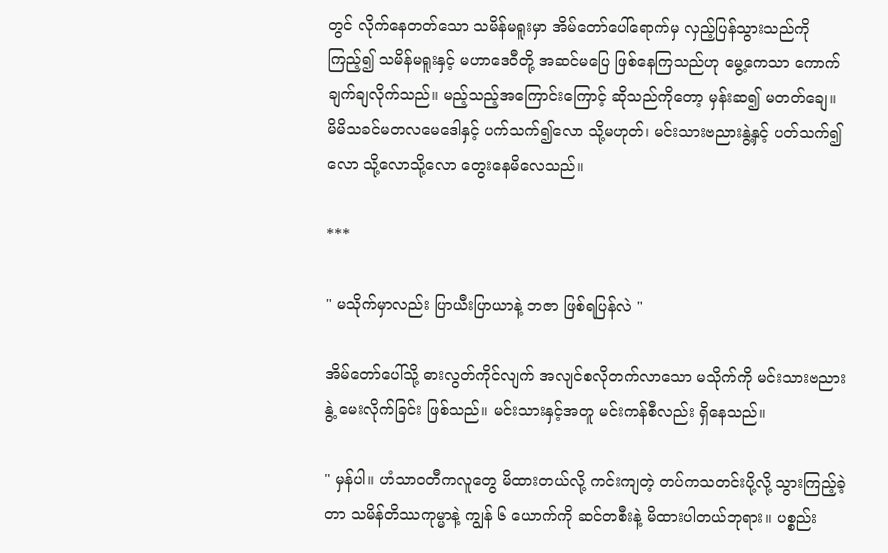တွင် လိုက်နေတတ်သော သမိန်မရူးမှာ အိမ်တော်ပေါ်ရောက်မှ လှည့်ပြန်သွားသည်ကို ကြည့်၍ သမိန်မရူးနှင့် မဟာဒေဝီတို့ အဆင်မပြေ ဖြစ်နေကြသည်ဟု မွေ့ကေသာ ကောက်ချက်ချလိုက်သည်။ မည့်သည့်အကြောင်းကြောင့် ဆိုသည်ကိုတော့ မှန်းဆ၍ မတတ်ချေ။ မိမိသခင်မတလမေဒေါနှင့် ပက်သက်၍လော သို့မဟုတ်၊ မင်းသားဗညားနွဲ့နှင့် ပတ်သက်၍လော သို့လောသို့လော တွေးနေမိလေသည်။

***

" မသိုက်မှာလည်း ပြာယီးပြာယာနဲ့ ဘဇာ ဖြစ်ရပြန်လဲ "

အိမ်တော်ပေါ်သို့ ဓားလွတ်ကိုင်လျက် အလျင်စလိုတက်လာသော မသိုက်ကို မင်းသားဗညားနွဲ့ မေးလိုက်ခြင်း ဖြစ်သည်။ မင်းသားနှင့်အတူ မင်းကန်စီလည်း ရှိနေသည်။

" မှန်ပါ။ ဟံသာဝတီကလူတွေ မိထားတယ်လို့ ကင်းကျတဲ့ တပ်ကသတင်းပို့လို့ သွားကြည့်ခဲ့တာ သမိန်တိဿကုမ္မာနဲ့ ကျွန် ၆ ယောက်ကို ဆင်တစီးနဲ့ မိထားပါတယ်ဘုရား။ ပစ္စည်း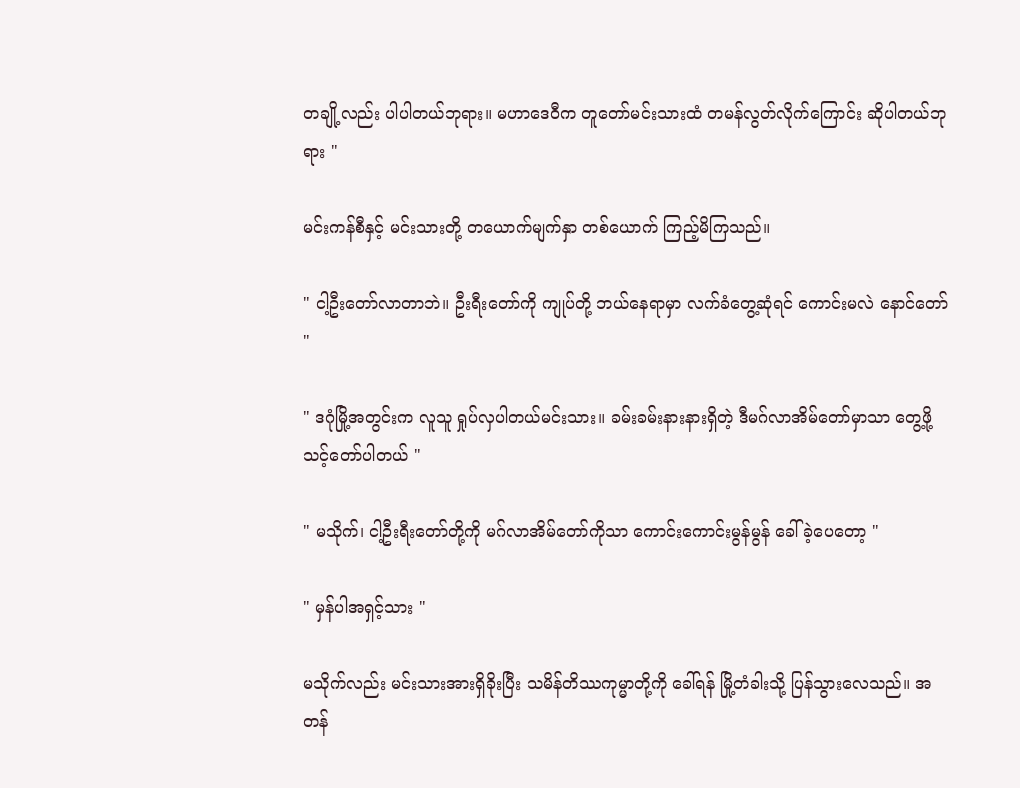တချို့လည်း ပါပါတယ်ဘုရား။ မဟာဒေဝီက တူတော်မင်းသားထံ တမန်လွတ်လိုက်ကြောင်း ဆိုပါတယ်ဘုရား "

မင်းကန်စီနှင့် မင်းသားတို့ တယောက်မျက်နှာ တစ်ယောက် ကြည့်မိကြသည်။

" ငါ့ဦးတော်လာတာဘဲ။ ဦးရီးတော်ကို ကျုပ်တို့ ဘယ်နေရာမှာ လက်ခံတွေ့ဆုံရင် ကောင်းမလဲ နောင်တော် "

" ဒဂုံမြို့အတွင်းက လူသူ ရှုပ်လှပါတယ်မင်းသား။ ခမ်းခမ်းနားနားရှိတဲ့ ဒီမဂ်လာအိမ်တော်မှာသာ တွေ့ဖို့ သင့်တော်ပါတယ် "

" မသိုက်၊ ငါ့ဦးရီးတော်တို့ကို မဂ်လာအိမ်တော်ကိုသာ ကောင်းကောင်းမွန်မွန် ခေါ်ခဲ့ပေတော့ "

" မှန်ပါအရှင့်သား "

မသိုက်လည်း မင်းသားအားရှိခိုးပြီး သမိန်တိဿကုမ္မာတို့ကို ခေါ်ရန် မြို့တံခါးသို့ ပြန်သွားလေသည်။ အတန်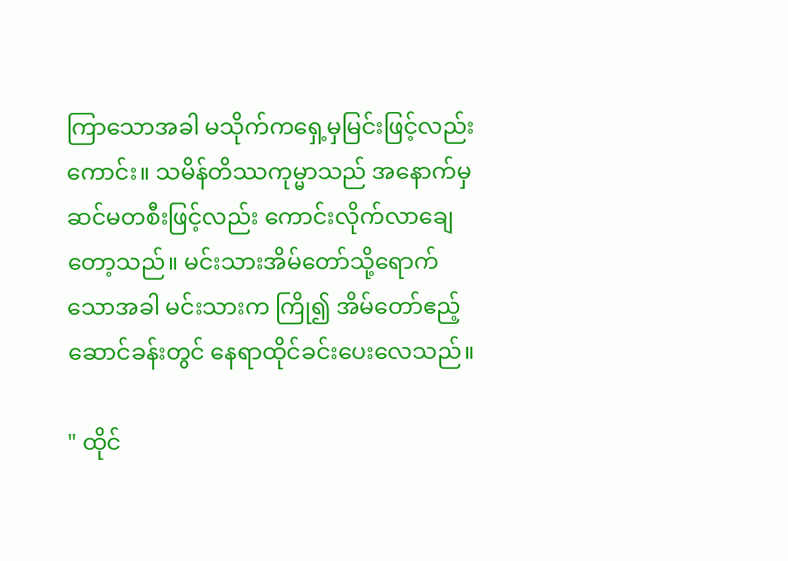ကြာသောအခါ မသိုက်ကရှေ့မှမြင်းဖြင့်လည်းကောင်း။ သမိန်တိဿကုမ္မာသည် အနောက်မှ ဆင်မတစီးဖြင့်လည်း ကောင်းလိုက်လာချေတော့သည်။ မင်းသားအိမ်တော်သို့ရောက်သောအခါ မင်းသားက ကြို၍ အိမ်တော်ဧည့်ဆောင်ခန်းတွင် နေရာထိုင်ခင်းပေးလေသည်။

" ထိုင်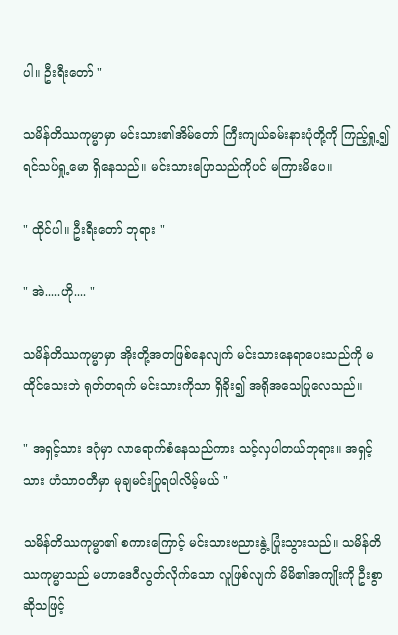ပါ။ ဦးရီးတော် "

သမိန်တိဿကုမ္မာမှာ မင်းသား၏အိမ်တော် ကြီးကျယ်ခမ်းနားပုံတို့ကို ကြည့်ရှု့၍ ရင်သပ်ရှု့မော ရှိနေသည်။ မင်းသားပြောသည်ကိုပင် မကြားမိပေ။

" ထိုင်ပါ။ ဦးရီးတော် ဘုရား "

" အဲ.....ဟို.... "

သမိန်တိဿကုမ္မာမှာ အိုးတို့အတဖြစ်နေလျက် မင်းသားနေရာပေးသည်ကို မထိုင်သေးဘဲ ရုတ်တရက် မင်းသားကိုသာ ရှိခိုး၍ အရိုအသေပြုလေသည်။

" အရှင့်သား ဒဂုံမှာ လာရောက်စံနေသည်ကား သင့်လှပါတယ်ဘုရား။ အရှင့်သား ဟံသာဝတီမှာ မုချမင်းပြုရပါလိမ့်မယ် "

သမိန်တိဿကုမ္မာ၏ စကားကြောင့် မင်းသားဗညားနွဲ့ ပြုံးသွားသည်။ သမိန်တိဿကုမ္မာသည် မဟာဒေဝီလွတ်လိုက်သော လူဖြစ်လျက် မိမိ၏အကျိုးကို ဦးစွာဆိုသဖြင့်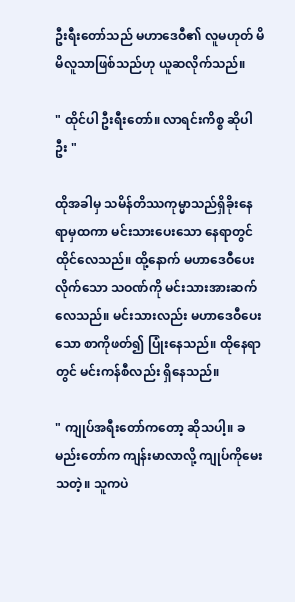ဦးရီးတော်သည် မဟာဒေဝီ၏ လူမဟုတ် မိမိလူသာဖြစ်သည်ဟု ယူဆလိုက်သည်။

" ထိုင်ပါ ဦးရီးတော်။ လာရင်းကိစ္စ ဆိုပါဦး "

ထိုအခါမှ သမိန်တိဿကုမ္မာသည်ရှိခိုးနေရာမှထကာ မင်းသားပေးသော နေရာတွင် ထိုင်လေသည်။ ထို့နောက် မဟာဒေဝီပေးလိုက်သော သဝဏ်ကို မင်းသားအားဆက်လေသည်။ မင်းသားလည်း မဟာဒေဝီပေးသော စာကိုဖတ်၍ ပြုံးနေသည်။ ထိုနေရာတွင် မင်းကန်စီလည်း ရှိနေသည်။

" ကျုပ်အရီးတော်ကတော့ ဆိုသပါ့။ ခမည်းတော်က ကျန်းမာလာလို့ ကျုပ်ကိုမေးသတဲ့။ သူကပဲ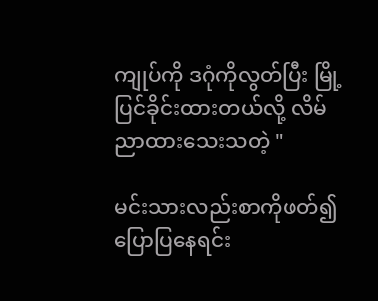ကျုပ်ကို ဒဂုံကိုလွတ်ပြီး မြို့ပြင်ခိုင်းထားတယ်လို့ လိမ်ညာထားသေးသတဲ့ "

မင်းသားလည်းစာကိုဖတ်၍ ပြောပြနေရင်း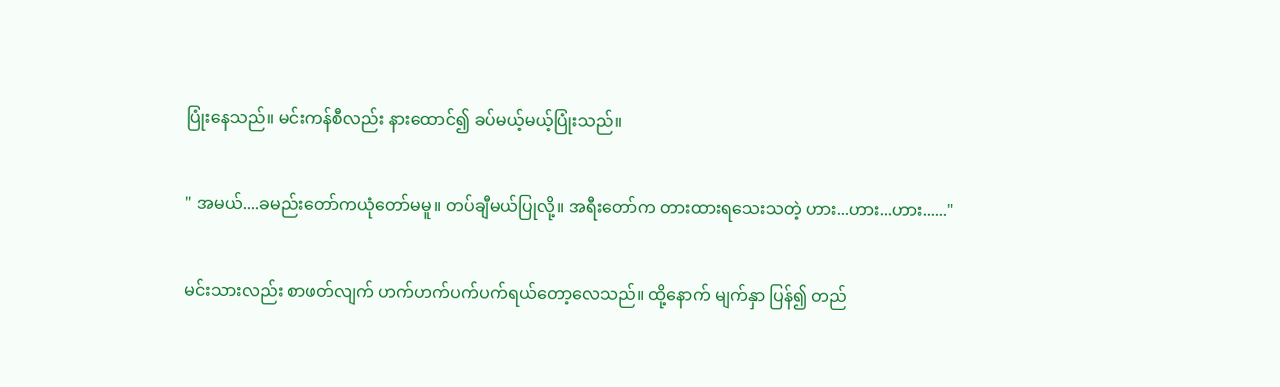ပြုံးနေသည်။ မင်းကန်စီလည်း နားထောင်၍ ခပ်မယ့်မယ့်ပြုံးသည်။

" အမယ်....ခမည်းတော်ကယုံတော်မမူ။ တပ်ချီမယ်ပြုလို့။ အရီးတော်က တားထားရသေးသတဲ့ ဟား...ဟား...ဟား......"

မင်းသားလည်း စာဖတ်လျက် ဟက်ဟက်ပက်ပက်ရယ်တော့လေသည်။ ထို့နောက် မျက်နှာ ပြန်၍ တည်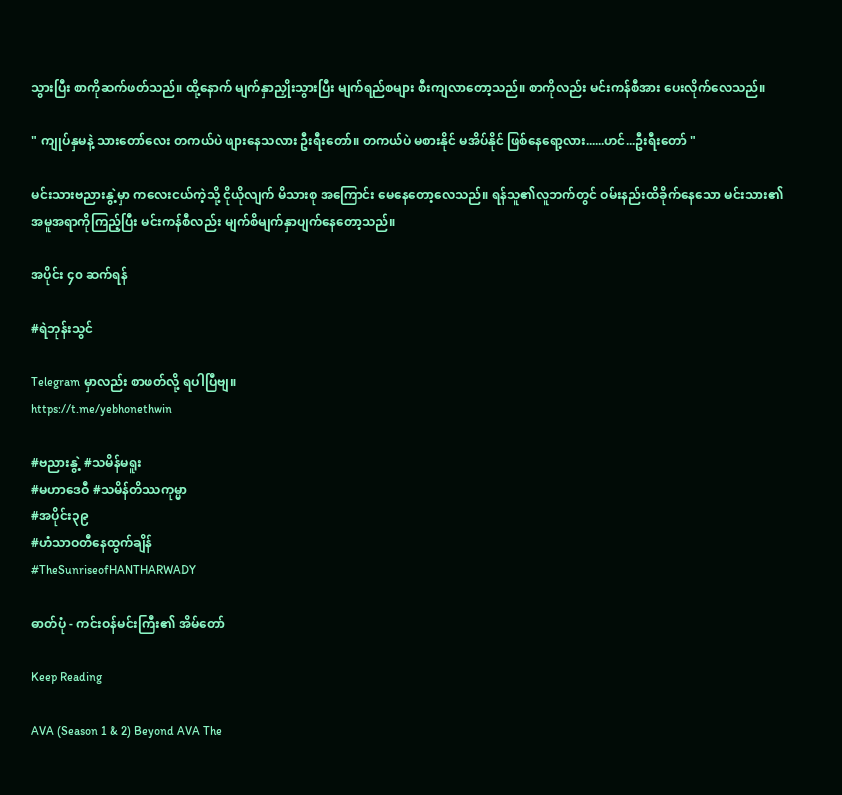သွားပြီး စာကိုဆက်ဖတ်သည်။ ထို့နောက် မျက်နှာညှိုးသွားပြီး မျက်ရည်စများ စီးကျလာတော့သည်။ စာကိုလည်း မင်းကန်စီအား ပေးလိုက်လေသည်။

" ကျုပ်နှမနဲ့ သားတော်လေး တကယ်ပဲ ဖျားနေသလား ဦးရီးတော်။ တကယ်ပဲ မစားနိုင် မအိပ်နိုင် ဖြစ်နေရော့လား......ဟင်...ဦးရီးတော် "

မင်းသားဗညားနွဲ့မှာ ကလေးငယ်ကဲ့သို့ ငိုယိုလျက် မိသားစု အကြောင်း မေနေတော့လေသည်။ ရန်သူ၏လူဘက်တွင် ဝမ်းနည်းထိခိုက်နေသော မင်းသား၏ အမူအရာကိုကြည့်ပြီး မင်းကန်စီလည်း မျက်စိမျက်နှာပျက်နေတော့သည်။

အပိုင်း ၄၀ ဆက်ရန်

#ရဲဘုန်းသွင်

Telegram မှာလည်း စာဖတ်လို့ ရပါပြီဗျ။
https://t.me/yebhonethwin

#ဗညားနွဲ့ #သမိန်မရူး
#မဟာဒေဝီ #သမိန်တိဿကုမ္မာ
#အပိုင်း၃၉
#ဟံသာဝတီနေထွက်ချိန်
#TheSunriseofHANTHARWADY

ဓာတ်ပုံ - ကင်းဝန်မင်းကြီး၏ အိမ်တော်

Keep Reading

AVA (Season 1 & 2) Beyond AVA The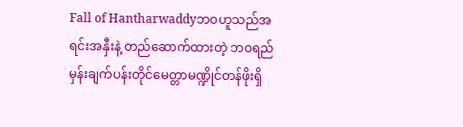Fall of Hantharwaddyဘဝဟူသည်အရင်းအနှီးနဲ့ တည်ဆောက်ထားတဲ့ ဘဝရည်မှန်းချက်ပန်းတိုင်မေတ္တာမဏ္ဍိုင်တန်ဖိုးရှိ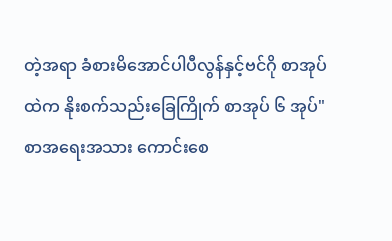တဲ့အရာ ခံစားမိအောင်ပါပီလွန်နှင့်ဗင်ဂို စာအုပ်ထဲက နိုးစက်သည်းခြေကြိုက် စာအုပ် ၆ အုပ်"စာအရေးအသား ကောင်းစေ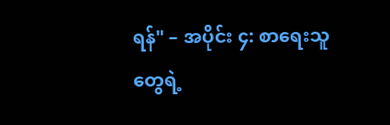ရန်" – အပိုင်း ၄: စာရေးသူတွေရဲ့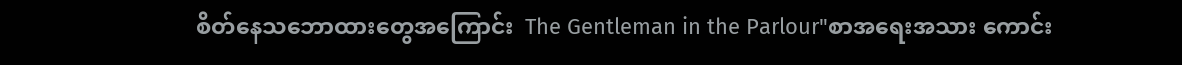စိတ်နေသဘောထားတွေအကြောင်း  The Gentleman in the Parlour"စာအရေးအသား ကောင်း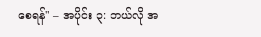စေရန်" – အပိုင်း ၃: ဘယ်လို အ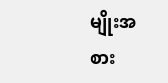မျိုးအစား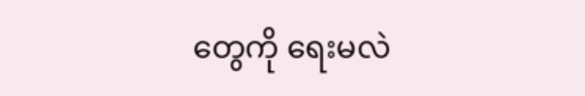တွေကို ရေးမလဲ